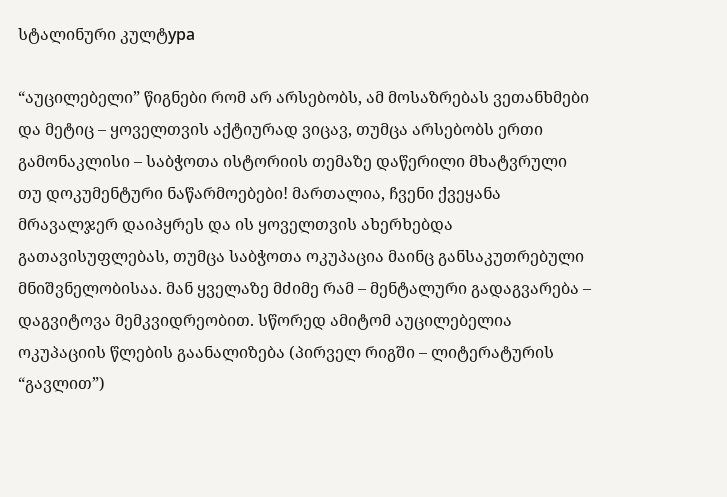სტალინური კულტура

“აუცილებელი” წიგნები რომ არ არსებობს, ამ მოსაზრებას ვეთანხმები და მეტიც – ყოველთვის აქტიურად ვიცავ, თუმცა არსებობს ერთი გამონაკლისი – საბჭოთა ისტორიის თემაზე დაწერილი მხატვრული თუ დოკუმენტური ნაწარმოებები! მართალია, ჩვენი ქვეყანა მრავალჯერ დაიპყრეს და ის ყოველთვის ახერხებდა გათავისუფლებას, თუმცა საბჭოთა ოკუპაცია მაინც განსაკუთრებული მნიშვნელობისაა. მან ყველაზე მძიმე რამ – მენტალური გადაგვარება – დაგვიტოვა მემკვიდრეობით. სწორედ ამიტომ აუცილებელია ოკუპაციის წლების გაანალიზება (პირველ რიგში – ლიტერატურის “გავლით”)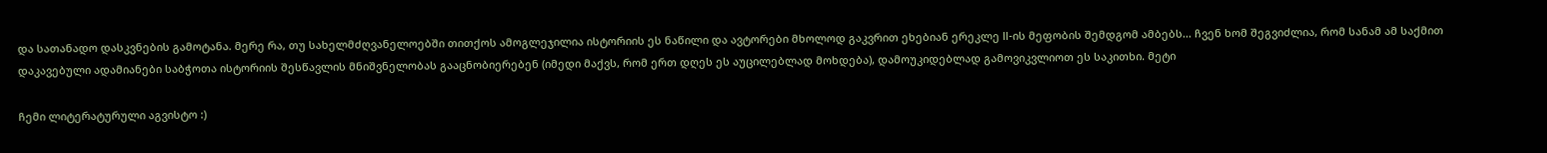და სათანადო დასკვნების გამოტანა. მერე რა, თუ სახელმძღვანელოებში თითქოს ამოგლეჯილია ისტორიის ეს ნაწილი და ავტორები მხოლოდ გაკვრით ეხებიან ერეკლე II-ის მეფობის შემდგომ ამბებს… ჩვენ ხომ შეგვიძლია, რომ სანამ ამ საქმით დაკავებული ადამიანები საბჭოთა ისტორიის შესწავლის მნიშვნელობას გააცნობიერებენ (იმედი მაქვს, რომ ერთ დღეს ეს აუცილებლად მოხდება), დამოუკიდებლად გამოვიკვლიოთ ეს საკითხი. მეტი

ჩემი ლიტერატურული აგვისტო :)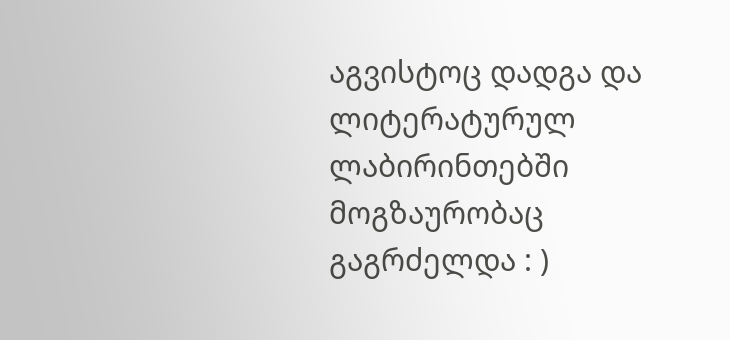აგვისტოც დადგა და ლიტერატურულ ლაბირინთებში მოგზაურობაც გაგრძელდა : )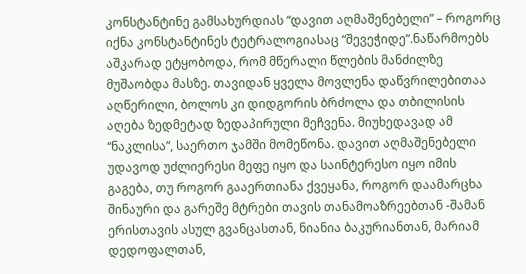კონსტანტინე გამსახურდიას “დავით აღმაშენებელი” – როგორც იქნა კონსტანტინეს ტეტრალოგიასაც “შევეჭიდე”.ნაწარმოებს აშკარად ეტყობოდა, რომ მწერალი წლების მანძილზე მუშაობდა მასზე. თავიდან ყველა მოვლენა დაწვრილებითაა აღწერილი, ბოლოს კი დიდგორის ბრძოლა და თბილისის აღება ზედმეტად ზედაპირული მეჩვენა. მიუხედავად ამ “ნაკლისა”, საერთო ჯამში მომეწონა. დავით აღმაშენებელი უდავოდ უძლიერესი მეფე იყო და საინტერესო იყო იმის გაგება, თუ როგორ გააერთიანა ქვეყანა, როგორ დაამარცხა შინაური და გარეშე მტრები თავის თანამოაზრეებთან -შამან ერისთავის ასულ გვანცასთან, ნიანია ბაკურიანთან, მარიამ დედოფალთან,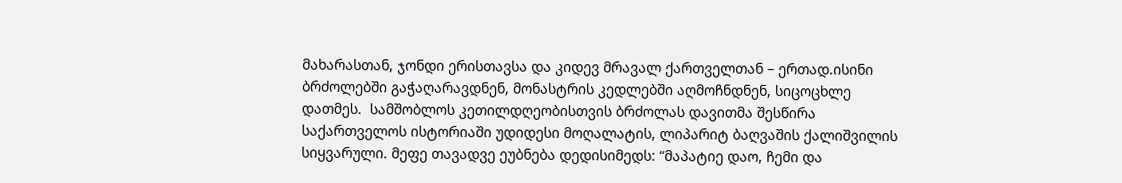მახარასთან, ჯონდი ერისთავსა და კიდევ მრავალ ქართველთან – ერთად.ისინი ბრძოლებში გაჭაღარავდნენ, მონასტრის კედლებში აღმოჩნდნენ, სიცოცხლე დათმეს.  სამშობლოს კეთილდღეობისთვის ბრძოლას დავითმა შესწირა საქართველოს ისტორიაში უდიდესი მოღალატის, ლიპარიტ ბაღვაშის ქალიშვილის სიყვარული. მეფე თავადვე ეუბნება დედისიმედს: “მაპატიე დაო, ჩემი და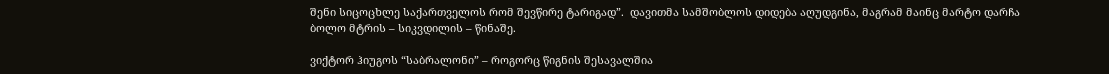შენი სიცოცხლე საქართველოს რომ შევწირე ტარიგად”.  დავითმა სამშობლოს დიდება აღუდგინა, მაგრამ მაინც მარტო დარჩა ბოლო მტრის – სიკვდილის – წინაშე.

ვიქტორ ჰიუგოს “საბრალონი” – როგორც წიგნის შესავალშია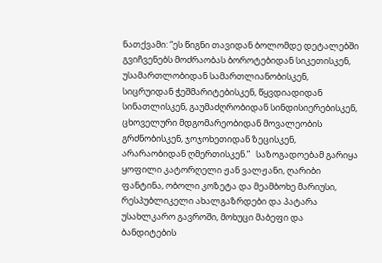ნათქვამი: “ეს წიგნი თავიდან ბოლომდე დეტალებში გვიჩვენებს მოძრაობას ბოროტებიდან სიკეთისკენ, უსამართლობიდან სამართლიანობისკენ, სიცრუიდან ჭეშმარიტებისკენ, წყვდიადიდან სინათლისკენ, გაუმაძღრობიდან სინდისიერებისკენ, ცხოველური მდგომარეობიდან მოვალეობის გრძნობისკენ, ჯოჯოხეთიდან ზეცისკენ, არარაობიდან ღმერთისკენ.”   საზოგადოებამ გარიყა ყოფილი კატორღელი ჟან ვალჟანი, ღარიბი ფანტინა, ობოლი კოზეტა და მეამბოხე მარიუსი, რესპუბლიკელი ახალგაზრდები და პატარა უსახლკარო გავროში, მოხუცი მაბეფი და ბანდიტების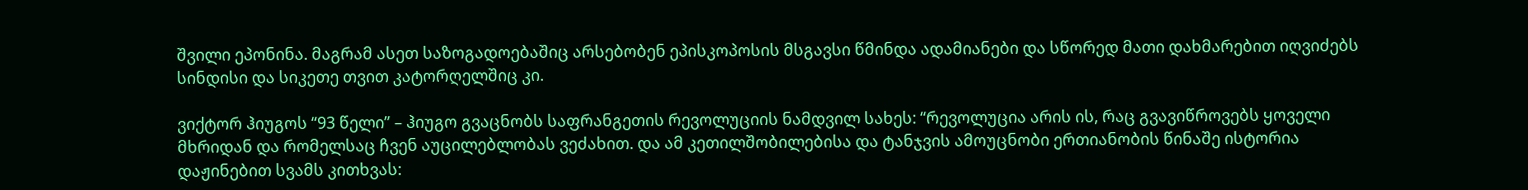შვილი ეპონინა. მაგრამ ასეთ საზოგადოებაშიც არსებობენ ეპისკოპოსის მსგავსი წმინდა ადამიანები და სწორედ მათი დახმარებით იღვიძებს სინდისი და სიკეთე თვით კატორღელშიც კი.

ვიქტორ ჰიუგოს “93 წელი” – ჰიუგო გვაცნობს საფრანგეთის რევოლუციის ნამდვილ სახეს: “რევოლუცია არის ის, რაც გვავიწროვებს ყოველი მხრიდან და რომელსაც ჩვენ აუცილებლობას ვეძახით. და ამ კეთილშობილებისა და ტანჯვის ამოუცნობი ერთიანობის წინაშე ისტორია დაჟინებით სვამს კითხვას: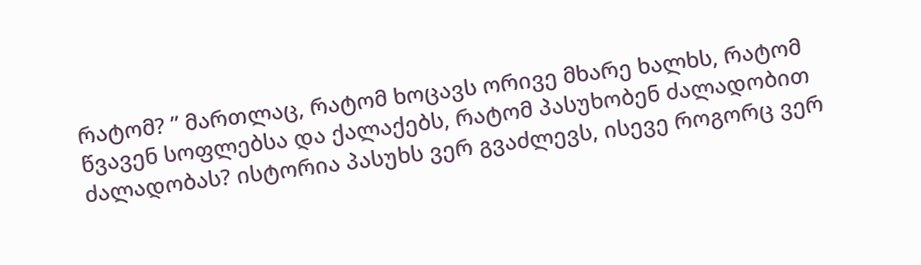რატომ? ” მართლაც, რატომ ხოცავს ორივე მხარე ხალხს, რატომ წვავენ სოფლებსა და ქალაქებს, რატომ პასუხობენ ძალადობით ძალადობას? ისტორია პასუხს ვერ გვაძლევს, ისევე როგორც ვერ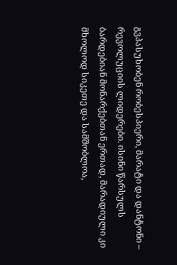გვპასუხობენ რობესპიერი, მარატი და დანტონი – რევოლუციის ლიდერები. ისინი წარსულს ბარდებიან მონარქებთან ერთად, მარადიული კი მხოლოდ სიკეთე და სამშობლოა,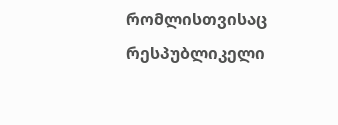რომლისთვისაც რესპუბლიკელი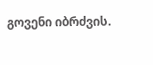გოვენი იბრძვის.